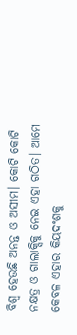ବିଶ୍ୱ ହେଉଛି ଅନନ୍ତ ଓ ଅସୀମ। କୋଟି କୋଟି ନକ୍ଷତ୍ର ଓ ଗାଲାକ୍ସିକୁ ନେଇ ଏହା ଗଠିତ। ଆମେ କେବଳ ଏହାର କିୟଦଂଶକୁ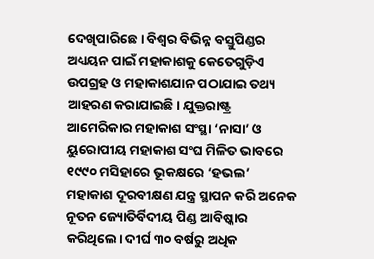ଦେଖିପାରିଛେ। ବିଶ୍ୱର ବିଭିନ୍ନ ବସ୍ତୁପିଣ୍ଡର ଅଧ୍ୟୟନ ପାଇଁ ମହାକାଶକୁ କେତେଗୁଡ଼ିଏ ଉପଗ୍ରହ ଓ ମହାକାଶଯାନ ପଠାଯାଇ ତଥ୍ୟ ଆହରଣ କରାଯାଇଛି। ଯୁକ୍ତରାଷ୍ଟ୍ର ଆମେରିକାର ମହାକାଶ ସଂସ୍ଥା ‘ନାସା’ ଓ ୟୁରୋପୀୟ ମହାକାଶ ସଂଘ ମିଳିତ ଭାବରେ ୧୯୯୦ ମସିହାରେ ଭୂକକ୍ଷରେ ‘ହଭଲ’ ମହାକାଶ ଦୂରବୀକ୍ଷଣ ଯନ୍ତ୍ର ସ୍ଥାପନ କରି ଅନେକ ନୂତନ ଜ୍ୟୋତିର୍ବିଦୀୟ ପିଣ୍ଡ ଆବିଷ୍କାର କରିଥିଲେ। ଦୀର୍ଘ ୩୦ ବର୍ଷରୁ ଅଧିକ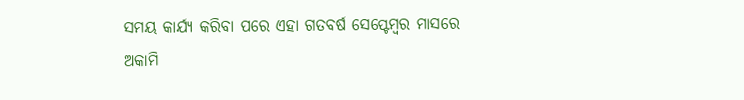ସମୟ କାର୍ଯ୍ୟ କରିବା ପରେ ଏହା ଗତବର୍ଷ ସେପ୍ଟେମ୍ବର ମାସରେ ଅକାମି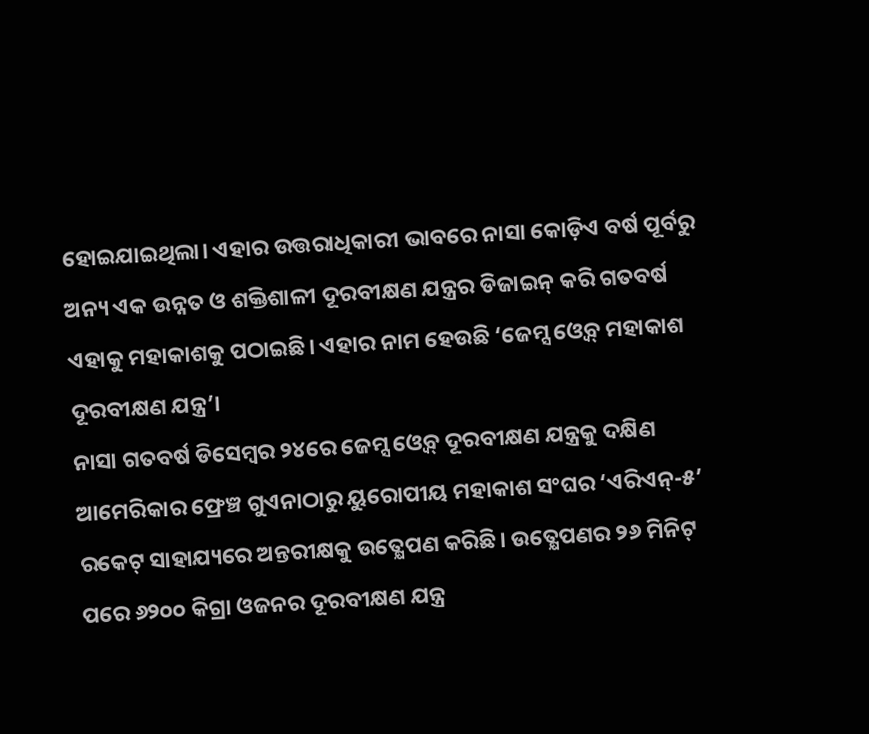ହୋଇଯାଇଥିଲା। ଏହାର ଉତ୍ତରାଧିକାରୀ ଭାବରେ ନାସା କୋଡ଼ିଏ ବର୍ଷ ପୂର୍ବରୁ ଅନ୍ୟ ଏକ ଉନ୍ନତ ଓ ଶକ୍ତିଶାଳୀ ଦୂରବୀକ୍ଷଣ ଯନ୍ତ୍ରର ଡିଜାଇନ୍ କରି ଗତବର୍ଷ ଏହାକୁ ମହାକାଶକୁ ପଠାଇଛି। ଏହାର ନାମ ହେଉଛି ‘ଜେମ୍ସ ଓ୍ବେବ୍ ମହାକାଶ ଦୂରବୀକ୍ଷଣ ଯନ୍ତ୍ର’।
ନାସା ଗତବର୍ଷ ଡିସେମ୍ବର ୨୪ରେ ଜେମ୍ସ ଓ୍ବେବ୍ ଦୂରବୀକ୍ଷଣ ଯନ୍ତ୍ରକୁ ଦକ୍ଷିଣ ଆମେରିକାର ଫ୍ରେଞ୍ଚ ଗୁଏନାଠାରୁ ୟୁରୋପୀୟ ମହାକାଶ ସଂଘର ‘ଏରିଏନ୍-୫’ ରକେଟ୍ ସାହାଯ୍ୟରେ ଅନ୍ତରୀକ୍ଷକୁ ଉତ୍କ୍ଷେପଣ କରିଛି। ଉତ୍କ୍ଷେପଣର ୨୬ ମିନିଟ୍ ପରେ ୬୨୦୦ କିଗ୍ରା ଓଜନର ଦୂରବୀକ୍ଷଣ ଯନ୍ତ୍ର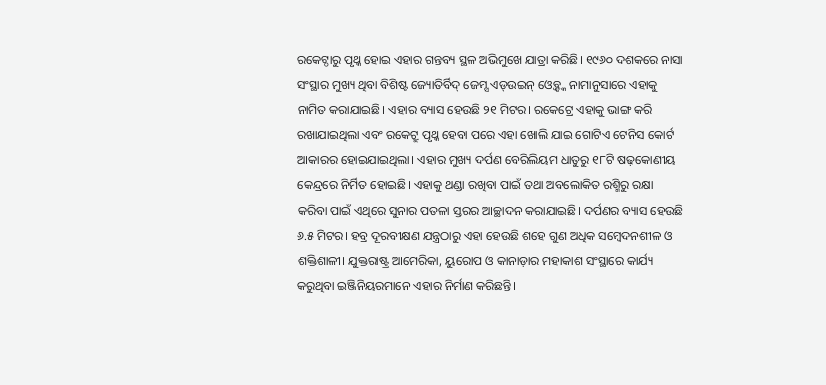ରକେଟ୍ଠାରୁ ପୃଥ୍କ ହୋଇ ଏହାର ଗନ୍ତବ୍ୟ ସ୍ଥଳ ଅଭିମୁଖେ ଯାତ୍ରା କରିଛି। ୧୯୬୦ ଦଶକରେ ନାସା ସଂସ୍ଥାର ମୁଖ୍ୟ ଥିବା ବିଶିଷ୍ଟ ଜ୍ୟୋତିର୍ବିଦ୍ ଜେମ୍ସ ଏଡ୍ଉଇନ୍ ଓ୍ବେବ୍ଙ୍କ ନାମାନୁସାରେ ଏହାକୁ ନାମିତ କରାଯାଇଛି। ଏହାର ବ୍ୟାସ ହେଉଛି ୨୧ ମିଟର। ରକେଟ୍ରେ ଏହାକୁ ଭାଙ୍ଗ କରି ରଖାଯାଇଥିଲା ଏବଂ ରକେଟ୍ରୁ ପୃଥ୍କ ହେବା ପରେ ଏହା ଖୋଲି ଯାଇ ଗୋଟିଏ ଟେନିସ କୋର୍ଟ ଆକାରର ହୋଇଯାଇଥିଲା। ଏହାର ମୁଖ୍ୟ ଦର୍ପଣ ବେରିଲିୟମ ଧାତୁରୁ ୧୮ଟି ଷଢ଼କୋଣୀୟ କେନ୍ଦ୍ରରେ ନିର୍ମିତ ହୋଇଛି। ଏହାକୁ ଥଣ୍ଡା ରଖିବା ପାଇଁ ତଥା ଅବଲୋକିତ ରଶ୍ମିରୁ ରକ୍ଷା କରିବା ପାଇଁ ଏଥିରେ ସୁନାର ପତଳା ସ୍ତରର ଆଚ୍ଛାଦନ କରାଯାଇଛି। ଦର୍ପଣର ବ୍ୟାସ ହେଉଛି ୬.୫ ମିଟର। ହବ୍ର ଦୂରବୀକ୍ଷଣ ଯନ୍ତ୍ରଠାରୁ ଏହା ହେଉଛି ଶହେ ଗୁଣ ଅଧିକ ସମ୍ବେଦନଶୀଳ ଓ ଶକ୍ତିଶାଳୀ। ଯୁକ୍ତରାଷ୍ଟ୍ର ଆମେରିକା, ୟୁରୋପ ଓ କାନାଡ଼ାର ମହାକାଶ ସଂସ୍ଥାରେ କାର୍ଯ୍ୟ କରୁଥିବା ଇଞ୍ଜିନିୟରମାନେ ଏହାର ନିର୍ମାଣ କରିଛନ୍ତି।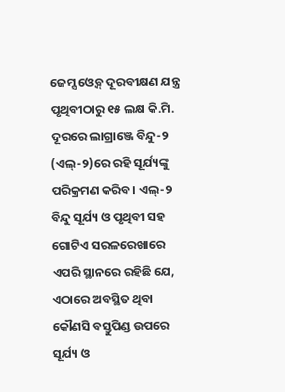ଜେମ୍ସ ଓ୍ବେବ୍ ଦୂରବୀକ୍ଷଣ ଯନ୍ତ୍ର ପୃଥିବୀଠାରୁ ୧୫ ଲକ୍ଷ କି.ମି. ଦୂରରେ ଲାଗ୍ରାଞ୍ଜେ ବିନ୍ଦୁ-୨ (ଏଲ୍-୨)ରେ ରହି ସୂର୍ଯ୍ୟଙ୍କୁ ପରିକ୍ରମଣ କରିବ। ଏଲ୍-୨ ବିନ୍ଦୁ ସୂର୍ଯ୍ୟ ଓ ପୃଥିବୀ ସହ ଗୋଟିଏ ସରଳରେଖାରେ ଏପରି ସ୍ଥାନରେ ରହିଛି ଯେ, ଏଠାରେ ଅବସ୍ଥିତ ଥିବା କୌଣସି ବସ୍ତୁପିଣ୍ଡ ଉପରେ ସୂର୍ଯ୍ୟ ଓ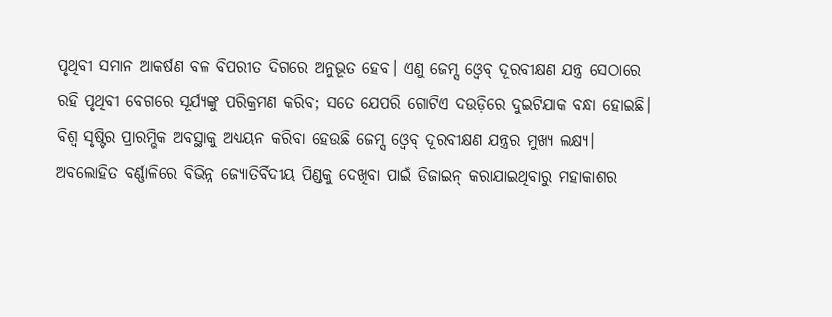ପୃଥିବୀ ସମାନ ଆକର୍ଷଣ ବଳ ବିପରୀତ ଦିଗରେ ଅନୁଭୂତ ହେବ। ଏଣୁ ଜେମ୍ସ ଓ୍ବେବ୍ ଦୂରବୀକ୍ଷଣ ଯନ୍ତ୍ର ସେଠାରେ ରହି ପୃଥିବୀ ବେଗରେ ସୂର୍ଯ୍ୟଙ୍କୁ ପରିକ୍ରମଣ କରିବ; ସତେ ଯେପରି ଗୋଟିଏ ଦଉଡ଼ିରେ ଦୁଇଟିଯାକ ବନ୍ଧା ହୋଇଛି।
ବିଶ୍ୱ ସୃଷ୍ଟିର ପ୍ରାରମ୍ଭିକ ଅବସ୍ଥାକୁ ଅଧ୍ୟୟନ କରିବା ହେଉଛି ଜେମ୍ସ ଓ୍ବେବ୍ ଦୂରବୀକ୍ଷଣ ଯନ୍ତ୍ରର ମୁଖ୍ୟ ଲକ୍ଷ୍ୟ। ଅବଲୋହିତ ବର୍ଣ୍ଣାଳିରେ ବିଭିନ୍ନ ଜ୍ୟୋତିର୍ବିଦୀୟ ପିଣ୍ଡକୁ ଦେଖିବା ପାଇଁ ଡିଜାଇନ୍ କରାଯାଇଥିବାରୁ ମହାକାଶର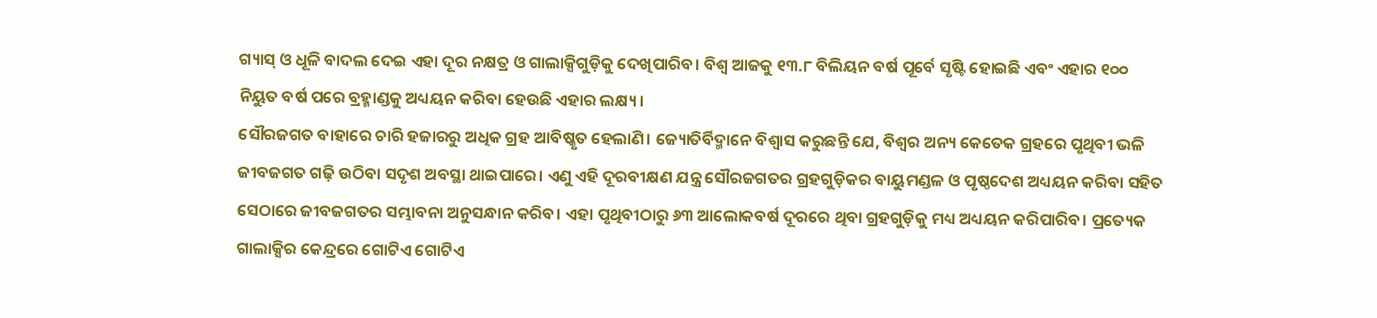ଗ୍ୟାସ୍ ଓ ଧୂଳି ବାଦଲ ଦେଇ ଏହା ଦୂର ନକ୍ଷତ୍ର ଓ ଗାଲାକ୍ସିଗୁଡ଼ିକୁ ଦେଖିପାରିବ। ବିଶ୍ୱ ଆଜକୁ ୧୩.୮ ବିଲିୟନ ବର୍ଷ ପୂର୍ବେ ସୃଷ୍ଟି ହୋଇଛି ଏବଂ ଏହାର ୧୦୦ ନିୟୁତ ବର୍ଷ ପରେ ବ୍ରହ୍ମାଣ୍ଡକୁ ଅଧ୍ୟୟନ କରିବା ହେଉଛି ଏହାର ଲକ୍ଷ୍ୟ।
ସୌରଜଗତ ବାହାରେ ଚାରି ହଜାରରୁ ଅଧିକ ଗ୍ରହ ଆବିଷ୍କୃତ ହେଲାଣି। ଜ୍ୟୋତିର୍ବିଦ୍ମାନେ ବିଶ୍ୱାସ କରୁଛନ୍ତି ଯେ, ବିଶ୍ୱର ଅନ୍ୟ କେତେକ ଗ୍ରହରେ ପୃଥିବୀ ଭଳି ଜୀବଜଗତ ଗଢ଼ି ଉଠିବା ସଦୃଶ ଅବସ୍ଥା ଥାଇପାରେ। ଏଣୁ ଏହି ଦୂରବୀକ୍ଷଣ ଯନ୍ତ୍ର ସୌରଜଗତର ଗ୍ରହଗୁଡ଼ିକର ବାୟୁମଣ୍ଡଳ ଓ ପୃଷ୍ଠଦେଶ ଅଧ୍ୟୟନ କରିବା ସହିତ ସେଠାରେ ଜୀବଜଗତର ସମ୍ଭାବନା ଅନୁସନ୍ଧାନ କରିବ। ଏହା ପୃଥିବୀଠାରୁ ୬୩ ଆଲୋକବର୍ଷ ଦୂରରେ ଥିବା ଗ୍ରହଗୁଡ଼ିକୁ ମଧ୍ୟ ଅଧ୍ୟୟନ କରିପାରିବ। ପ୍ରତ୍ୟେକ ଗାଲାକ୍ସିର କେନ୍ଦ୍ରରେ ଗୋଟିଏ ଗୋଟିଏ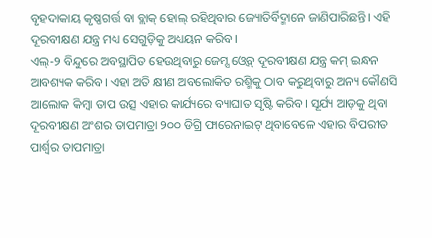ବୃହଦାକାୟ କୃଷ୍ଣଗର୍ତ୍ତ ବା ବ୍ଲାକ୍ ହୋଲ୍ ରହିଥିବାର ଜ୍ୟୋତିର୍ବିଦ୍ମାନେ ଜାଣିପାରିଛନ୍ତି। ଏହି ଦୂରବୀକ୍ଷଣ ଯନ୍ତ୍ର ମଧ୍ୟ ସେଗୁଡ଼ିକୁ ଅଧ୍ୟୟନ କରିବ।
ଏଲ୍-୨ ବିନ୍ଦୁରେ ଅବସ୍ଥାପିତ ହେଉଥିବାରୁ ଜେମ୍ସ ଓ୍ବେବ୍ ଦୂରବୀକ୍ଷଣ ଯନ୍ତ୍ର କମ୍ ଇନ୍ଧନ ଆବଶ୍ୟକ କରିବ। ଏହା ଅତି କ୍ଷୀଣ ଅବଲୋକିତ ରଶ୍ମିକୁ ଠାବ କରୁଥିବାରୁ ଅନ୍ୟ କୌଣସି ଆଲୋକ କିମ୍ବା ତାପ ଉତ୍ସ ଏହାର କାର୍ଯ୍ୟରେ ବ୍ୟାଘାତ ସୃଷ୍ଟି କରିବ। ସୂର୍ଯ୍ୟ ଆଡ଼କୁ ଥିବା ଦୂରବୀକ୍ଷଣ ଅଂଶର ତାପମାତ୍ରା ୨୦୦ ଡିଗ୍ରି ଫାରେନାଇଟ୍ ଥିବାବେଳେ ଏହାର ବିପରୀତ ପାର୍ଶ୍ୱର ତାପମାତ୍ରା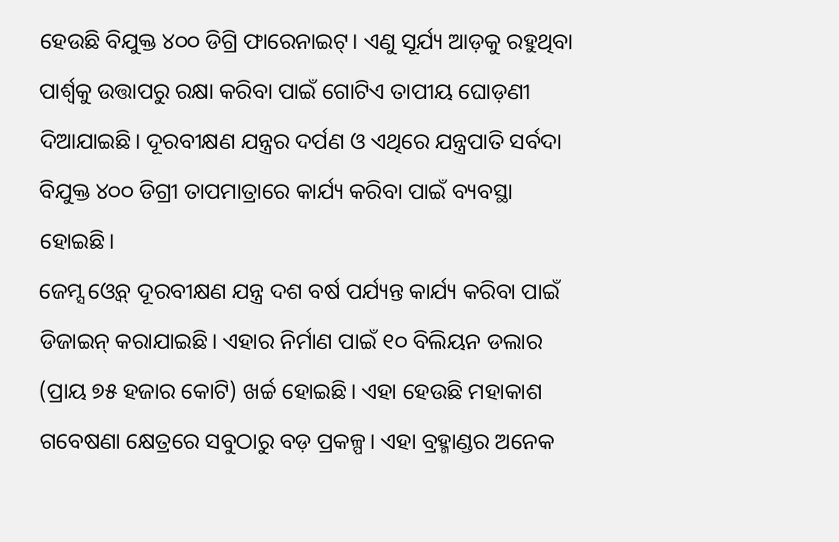ହେଉଛି ବିଯୁକ୍ତ ୪୦୦ ଡିଗ୍ରି ଫାରେନାଇଟ୍। ଏଣୁ ସୂର୍ଯ୍ୟ ଆଡ଼କୁ ରହୁଥିବା ପାର୍ଶ୍ୱକୁ ଉତ୍ତାପରୁ ରକ୍ଷା କରିବା ପାଇଁ ଗୋଟିଏ ତାପୀୟ ଘୋଡ଼ଣୀ ଦିଆଯାଇଛି। ଦୂରବୀକ୍ଷଣ ଯନ୍ତ୍ରର ଦର୍ପଣ ଓ ଏଥିରେ ଯନ୍ତ୍ରପାତି ସର୍ବଦା ବିଯୁକ୍ତ ୪୦୦ ଡିଗ୍ରୀ ତାପମାତ୍ରାରେ କାର୍ଯ୍ୟ କରିବା ପାଇଁ ବ୍ୟବସ୍ଥା ହୋଇଛି।
ଜେମ୍ସ ଓ୍ବେବ୍ ଦୂରବୀକ୍ଷଣ ଯନ୍ତ୍ର ଦଶ ବର୍ଷ ପର୍ଯ୍ୟନ୍ତ କାର୍ଯ୍ୟ କରିବା ପାଇଁ ଡିଜାଇନ୍ କରାଯାଇଛି। ଏହାର ନିର୍ମାଣ ପାଇଁ ୧୦ ବିଲିୟନ ଡଲାର (ପ୍ରାୟ ୭୫ ହଜାର କୋଟି) ଖର୍ଚ୍ଚ ହୋଇଛି। ଏହା ହେଉଛି ମହାକାଶ ଗବେଷଣା କ୍ଷେତ୍ରରେ ସବୁଠାରୁ ବଡ଼ ପ୍ରକଳ୍ପ। ଏହା ବ୍ରହ୍ମାଣ୍ଡର ଅନେକ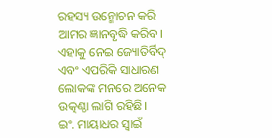ରହସ୍ୟ ଉନ୍ମୋଚନ କରି ଆମର ଜ୍ଞାନବୃଦ୍ଧି କରିବ। ଏହାକୁ ନେଇ ଜ୍ୟୋତିର୍ବିଦ୍ ଏବଂ ଏପରିକି ସାଧାରଣ ଲୋକଙ୍କ ମନରେ ଅନେକ ଉତ୍କଣ୍ଠା ଲାଗି ରହିଛି।
ଇଂ. ମାୟାଧର ସ୍ବାଇଁ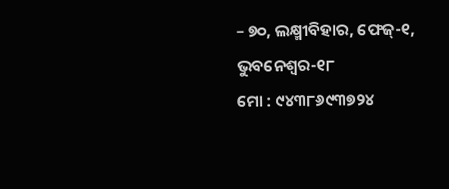– ୭୦, ଲକ୍ଷ୍ମୀବିହାର, ଫେଜ୍-୧, ଭୁବନେଶ୍ୱର-୧୮
ମୋ : ୯୪୩୮୬୯୩୭୨୪